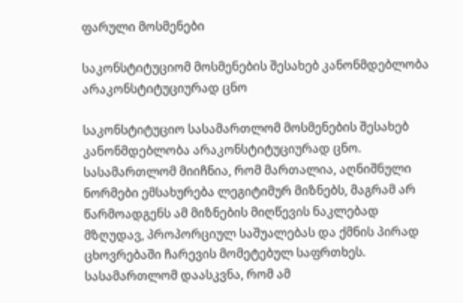ფარული მოსმენები

საკონსტიტუციომ მოსმენების შესახებ კანონმდებლობა არაკონსტიტუციურად ცნო

საკონსტიტუციო სასამართლომ მოსმენების შესახებ კანონმდებლობა არაკონსტიტუციურად ცნო. სასამართლომ მიიჩნია, რომ მართალია, აღნიშნული ნორმები ემსახურება ლეგიტიმურ მიზნებს, მაგრამ არ წარმოადგენს ამ მიზნების მიღწევის ნაკლებად მზღუდავ, პროპორციულ საშუალებას და ქმნის პირად ცხოვრებაში ჩარევის მომეტებულ საფრთხეს. სასამართლომ დაასკვნა, რომ ამ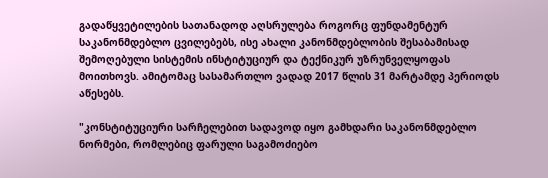გადაწყვეტილების სათანადოდ აღსრულება როგორც ფუნდამენტურ საკანონმდებლო ცვილებებს, ისე ახალი კანონმდებლობის შესაბამისად შემოღებული სისტემის ინსტიტუციურ და ტექნიკურ უზრუნველყოფას მოითხოვს. ამიტომაც სასამართლო ვადად 2017 წლის 31 მარტამდე პერიოდს აწესებს.

"კონსტიტუციური სარჩელებით სადავოდ იყო გამხდარი საკანონმდებლო ნორმები, რომლებიც ფარული საგამოძიებო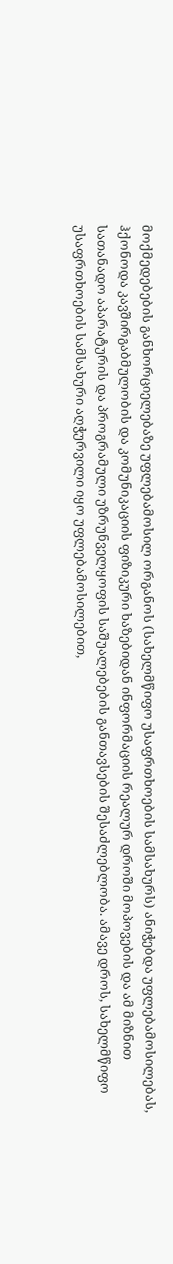მოქმედებების განხორციელებაზე უფლებამოსილ ორგანოს (სახელმწიფო უსაფრთხოების სამსახურს) ანიჭებდა უფლებამოსილებას, ჰქონოდა კავშირგაბმულობის და კომუნიკაციის ფიზიკური ხაზებიდან ინფორმაციის რეალურ დროში მოპოვების და ამ მიზნით სათანადო აპარატურის და პროგრამული უზრუნველყოფის საშუალებების განთავსების შესაძლებლობა. ამავე დროს, სახელმწიფო უსაფრთხოების სამსახური აღჭურვილი იყო უფლებამოსილებით,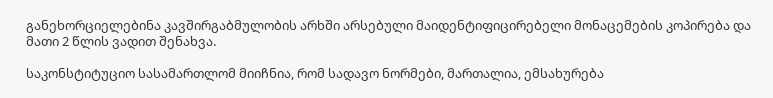განეხორციელებინა კავშირგაბმულობის არხში არსებული მაიდენტიფიცირებელი მონაცემების კოპირება და მათი 2 წლის ვადით შენახვა.

საკონსტიტუციო სასამართლომ მიიჩნია, რომ სადავო ნორმები, მართალია, ემსახურება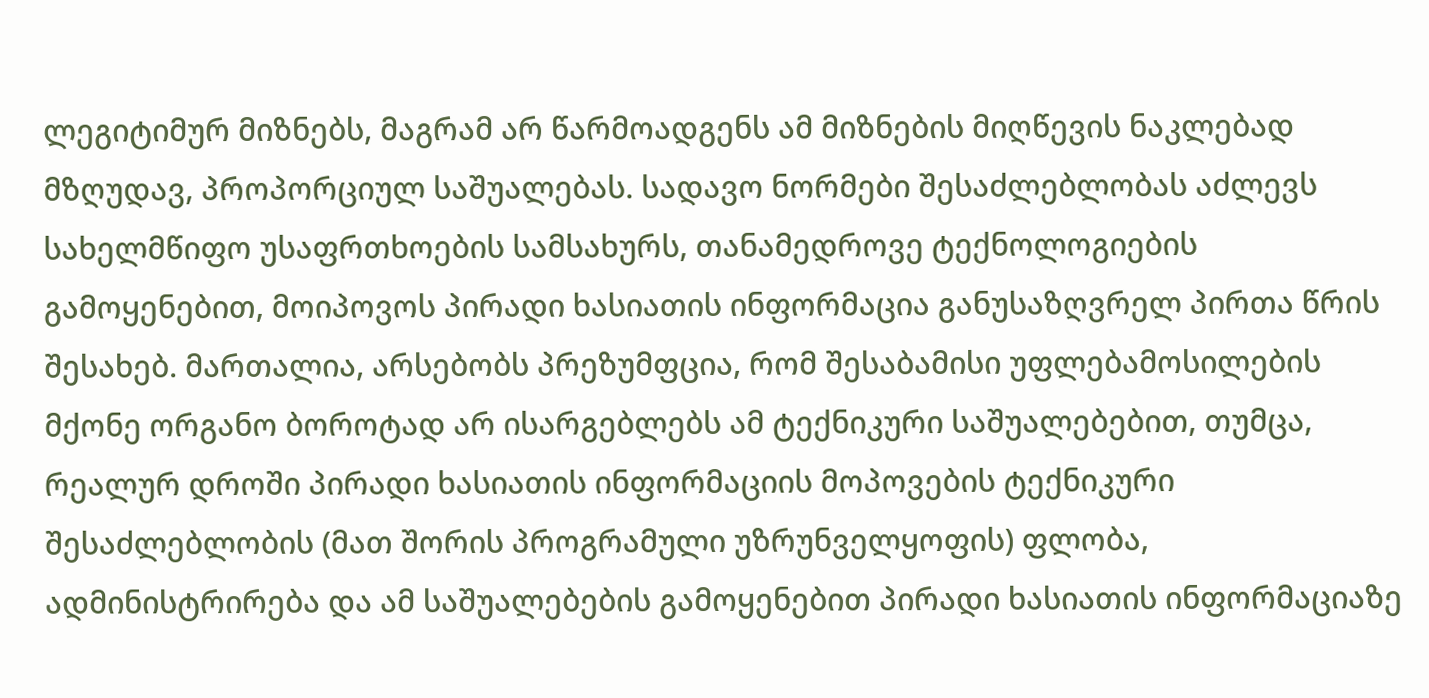ლეგიტიმურ მიზნებს, მაგრამ არ წარმოადგენს ამ მიზნების მიღწევის ნაკლებად მზღუდავ, პროპორციულ საშუალებას. სადავო ნორმები შესაძლებლობას აძლევს სახელმწიფო უსაფრთხოების სამსახურს, თანამედროვე ტექნოლოგიების გამოყენებით, მოიპოვოს პირადი ხასიათის ინფორმაცია განუსაზღვრელ პირთა წრის შესახებ. მართალია, არსებობს პრეზუმფცია, რომ შესაბამისი უფლებამოსილების მქონე ორგანო ბოროტად არ ისარგებლებს ამ ტექნიკური საშუალებებით, თუმცა, რეალურ დროში პირადი ხასიათის ინფორმაციის მოპოვების ტექნიკური შესაძლებლობის (მათ შორის პროგრამული უზრუნველყოფის) ფლობა, ადმინისტრირება და ამ საშუალებების გამოყენებით პირადი ხასიათის ინფორმაციაზე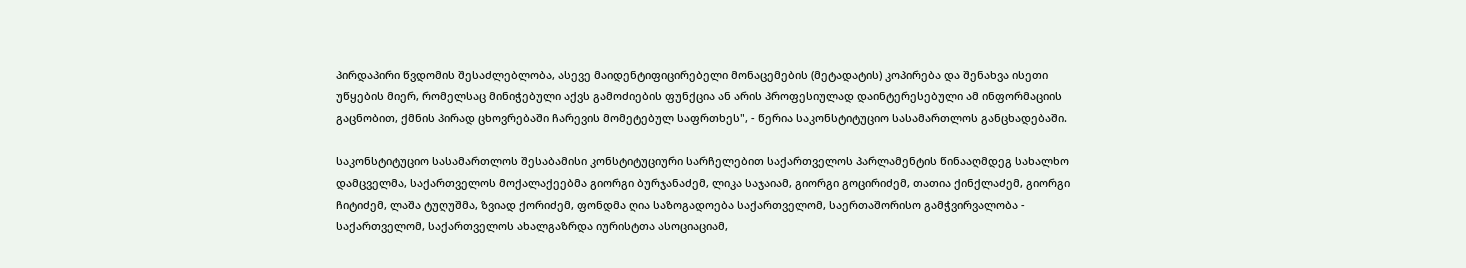პირდაპირი წვდომის შესაძლებლობა, ასევე მაიდენტიფიცირებელი მონაცემების (მეტადატის) კოპირება და შენახვა ისეთი უწყების მიერ, რომელსაც მინიჭებული აქვს გამოძიების ფუნქცია ან არის პროფესიულად დაინტერესებული ამ ინფორმაციის გაცნობით, ქმნის პირად ცხოვრებაში ჩარევის მომეტებულ საფრთხეს", - წერია საკონსტიტუციო სასამართლოს განცხადებაში.

საკონსტიტუციო სასამართლოს შესაბამისი კონსტიტუციური სარჩელებით საქართველოს პარლამენტის წინააღმდეგ სახალხო დამცველმა, საქართველოს მოქალაქეებმა გიორგი ბურჯანაძემ, ლიკა საჯაიამ, გიორგი გოცირიძემ, თათია ქინქლაძემ, გიორგი ჩიტიძემ, ლაშა ტუღუშმა, ზვიად ქორიძემ, ფონდმა ღია საზოგადოება საქართველომ, საერთაშორისო გამჭვირვალობა - საქართველომ, საქართველოს ახალგაზრდა იურისტთა ასოციაციამ,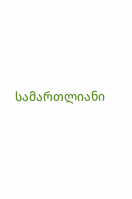სამართლიანი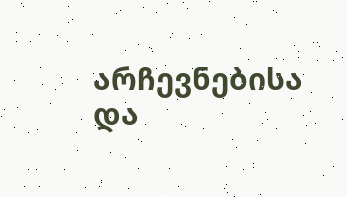არჩევნებისა და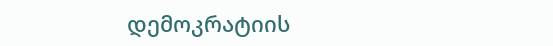დემოკრატიის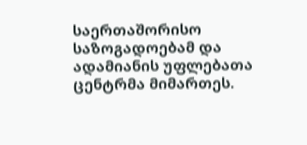საერთაშორისო საზოგადოებამ და ადამიანის უფლებათა ცენტრმა მიმართეს.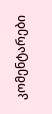კომენტარები